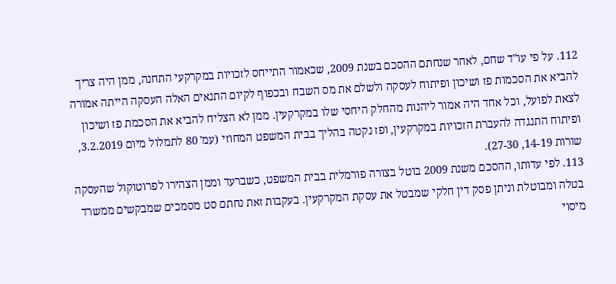112. על פי עו"ד שחם, לאחר שנחתם ההסכם בשנת 2009, שכאמור התייחס לזכויות במקרקעי התחנה, ממן היה צריך להביא את הסכמות פז ושיכון ופיתוח לעסקה ולשלם את מס השבח ובכפוף לקיום התנאים האלה העסקה הייתה אמורה לצאת לפועל, וכל אחד היה אמור ליהנות מהחלק היחסי שלו במקרקעין. ממן לא הצליח להביא את הסכמת פז ושיכון ופיתוח התנגדה להעברת הזכויות במקרקעין, ופז נקטה בהליך בבית המשפט המחוזי (עמ' 80 לתמלול מיום 3.2.2019, שורות 14-19, 27-30).
113. לפי עדותו, ההסכם משנת 2009 בוטל בצורה פורמלית בבית המשפט, כשברעד וממן הצהירו לפרוטוקול שהעסקה בטלה ומבוטלת וניתן פסק דין חלקי שמבטל את עסקת המקרקעין. בעקבות זאת נחתם סט מסמכים שמבקשים ממשרד מיסוי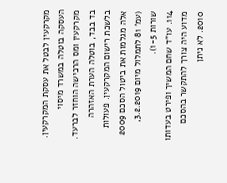מקרקעין לבטל את עסקת המקרקעין. העסקה בוטלה במשרד מיסוי מקרקעין ומס הרכישה הוחזר לברעד. בד בבד, בוטלה הערת האזהרה בלשכת רישום המקרקעין. פעולות אלה מגלמות את ביטול הסכם 2009 (עמ' 81 לתמלול מיום 3.2.2019, שורות 1-5).
114. עו"ד שחם המשיך ופירט בעדותו מדוע היה צורך להתקשר בהסכם 2010. לא ניתן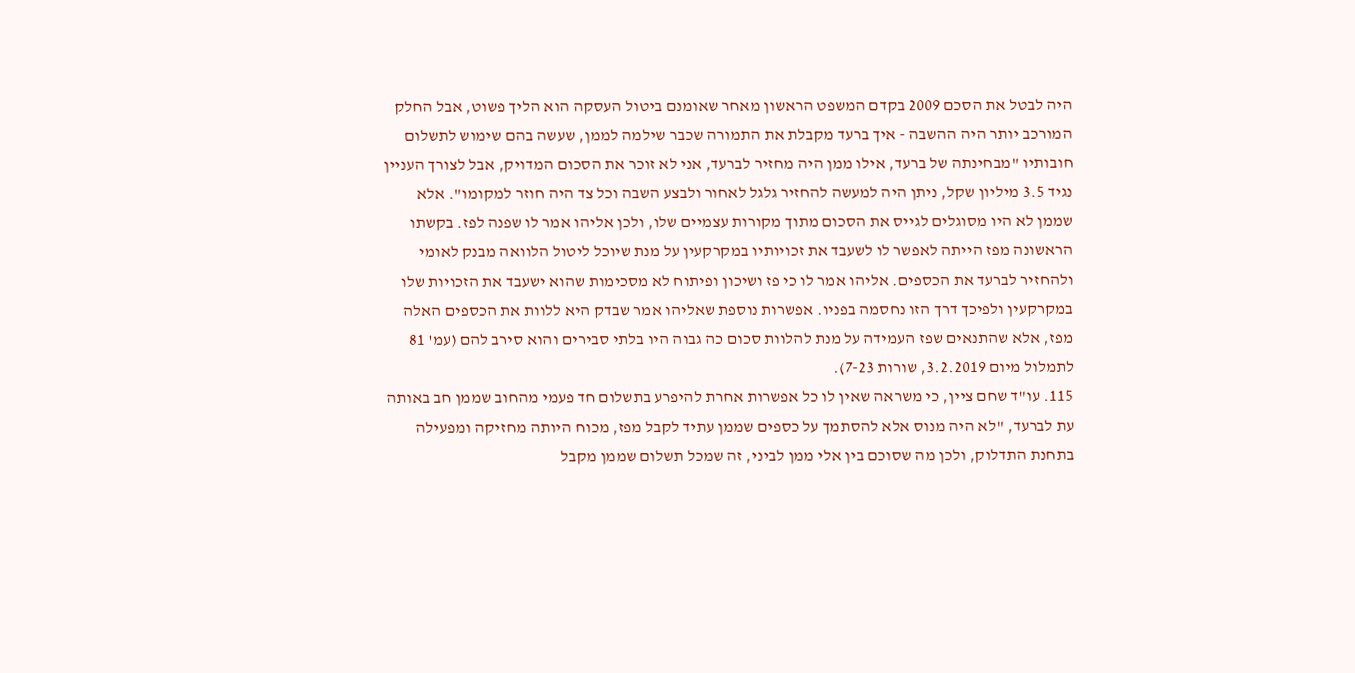היה לבטל את הסכם 2009 בקדם המשפט הראשון מאחר שאומנם ביטול העסקה הוא הליך פשוט, אבל החלק המורכב יותר היה ההשבה - איך ברעד מקבלת את התמורה שכבר שילמה לממן, שעשה בהם שימוש לתשלום חובותיו "מבחינתה של ברעד, אילו ממן היה מחזיר לברעד, אני לא זוכר את הסכום המדויק, אבל לצורך העניין נגיד 3.5 מיליון שקל, ניתן היה למעשה להחזיר גלגל לאחור ולבצע השבה וכל צד היה חוזר למקומו". אלא שממן לא היו מסוגלים לגייס את הסכום מתוך מקורות עצמיים שלו, ולכן אליהו אמר לו שפנה לפז. בקשתו הראשונה מפז הייתה לאפשר לו לשעבד את זכויותיו במקרקעין על מנת שיוכל ליטול הלוואה מבנק לאומי ולהחזיר לברעד את הכספים. אליהו אמר לו כי פז ושיכון ופיתוח לא מסכימות שהוא ישעבד את הזכויות שלו במקרקעין ולפיכך דרך הזו נחסמה בפניו. אפשרות נוספת שאליהו אמר שבדק היא ללוות את הכספים האלה מפז, אלא שהתנאים שפז העמידה על מנת להלוות סכום כה גבוה היו בלתי סבירים והוא סירב להם (עמ' 81 לתמלול מיום 3.2.2019, שורות 7-23).
115. עו"ד שחם ציין, כי משראה שאין לו כל אפשרות אחרת להיפרע בתשלום חד פעמי מהחוב שממן חב באותה עת לברעד, "לא היה מנוס אלא להסתמך על כספים שממן עתיד לקבל מפז, מכוח היותה מחזיקה ומפעילה בתחנת התדלוק, ולכן מה שסוכם בין אלי ממן לביני, זה שמכל תשלום שממן מקבל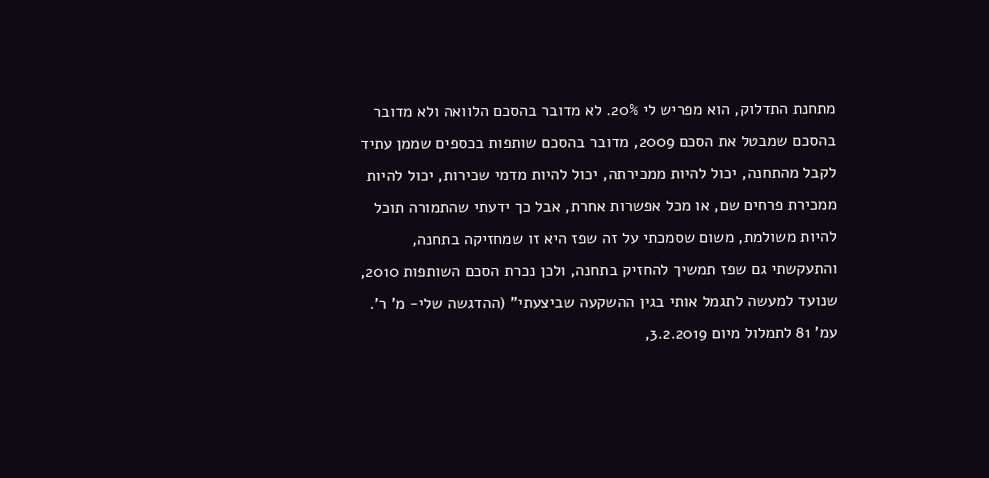מתחנת התדלוק, הוא מפריש לי 20%. לא מדובר בהסכם הלוואה ולא מדובר בהסכם שמבטל את הסכם 2009, מדובר בהסכם שותפות בכספים שממן עתיד לקבל מהתחנה, יכול להיות ממכירתה, יכול להיות מדמי שכירות, יכול להיות ממכירת פרחים שם, או מכל אפשרות אחרת, אבל כך ידעתי שהתמורה תוכל להיות משולמת, משום שסמכתי על זה שפז היא זו שמחזיקה בתחנה, והתעקשתי גם שפז תמשיך להחזיק בתחנה, ולכן נכרת הסכם השותפות 2010, שנועד למעשה לתגמל אותי בגין ההשקעה שביצעתי" (ההדגשה שלי- מ' ר'. עמ' 81 לתמלול מיום 3.2.2019,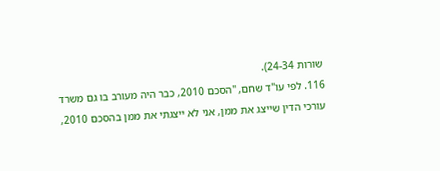שורות 24-34).
116. לפי עו"ד שחם, "הסכם 2010, כבר היה מעורב בו גם משרד עורכי הדין שייצג את ממן, אני לא ייצגתי את ממן בהסכם 2010,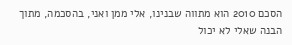הסכם 2010 הוא מתווה שבנינו, אלי ממן ואני, בהסכמה, מתוך הבנה שאלי לא יכול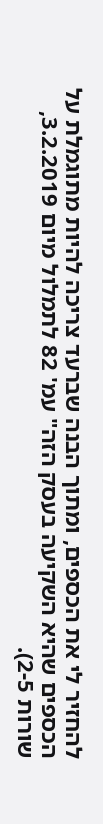להחזיר לי את הכספים, ומתוך הבנה שברעד צריכה להיות מתוגמלת על הכספים שהיא השקיעה בעסק הזה" עמ' 82 לתמלול מיום 3.2.2019, שורות 2-5).